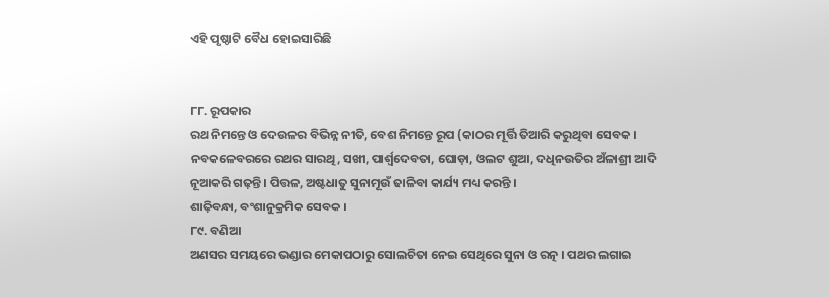ଏହି ପୃଷ୍ଠାଟି ବୈଧ ହୋଇସାରିଛି


୮୮. ରୂପକାର
ରଥ ନିମନ୍ତେ ଓ ଦେଉଳର ବିଭିନ୍ନ ନୀତି, ବେଶ ନିମନ୍ତେ ରୂପ (କାଠର ମୂର୍ତ୍ତି ତିଆରି କରୁଥିବା ସେବକ । ନବକଳେବରରେ ରଥର ସାରଥି, ସଖୀ, ପାର୍ଶ୍ୱଦେବତା, ଘୋଡ଼ା, ଓଲଟ ଶୁଆ, ଦଧିନଉତିର ଅଁଳାଶ୍ରୀ ଆଦି ନୂଆକରି ଗଢ଼ନ୍ତି । ପିତ୍ତଳ, ଅଷ୍ଟଧାତୁ ସୁନାମୂଉଁ ଢାଳିବା କାର୍ଯ୍ୟ ମଧ୍ୟ କରନ୍ତି ।
ଶାଢ଼ିବନ୍ଧା, ବଂଶାନୁକ୍ରମିକ ସେବକ ।
୮୯. ବଣିଆ
ଅଣସର ସମୟରେ ଭଣ୍ଡାର ମେକାପଠାରୁ ସୋଲଚିତା ନେଇ ସେଥିରେ ସୁନା ଓ ରତ୍ନ । ପଥର ଲଗାଇ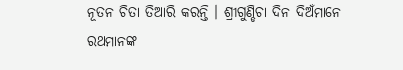ନୂତନ ଚିତା ତିଆରି କରନ୍ତି । ଶ୍ରୀଗୁଣ୍ଡିଚା ଦିନ ଦିଅଁମାନେ ରଥମାନଙ୍କ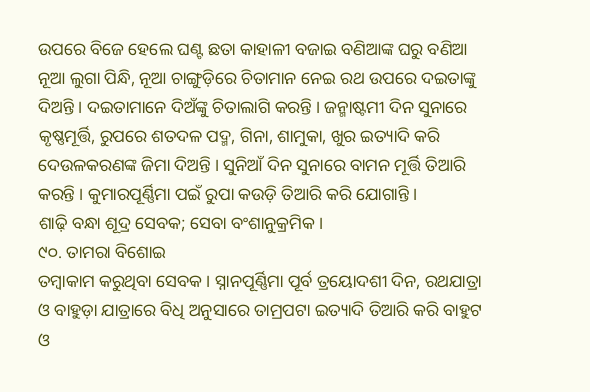ଉପରେ ବିଜେ ହେଲେ ଘଣ୍ଟ ଛତା କାହାଳୀ ବଜାଇ ବଣିଆଙ୍କ ଘରୁ ବଣିଆ ନୂଆ ଲୁଗା ପିନ୍ଧି, ନୂଆ ଚାଙ୍ଗୁଡ଼ିରେ ଚିତାମାନ ନେଇ ରଥ ଉପରେ ଦଇତାଙ୍କୁ ଦିଅନ୍ତି । ଦଇତାମାନେ ଦିଅଁଙ୍କୁ ଚିତାଲାଗି କରନ୍ତି । ଜନ୍ମାଷ୍ଟମୀ ଦିନ ସୁନାରେ କୃଷ୍ଣମୂର୍ତ୍ତି, ରୁପରେ ଶତଦଳ ପଦ୍ମ, ଗିନା, ଶାମୁକା, ଖୁର ଇତ୍ୟାଦି କରି ଦେଉଳକରଣଙ୍କ ଜିମା ଦିଅନ୍ତି । ସୁନିଆଁ ଦିନ ସୁନାରେ ବାମନ ମୂର୍ତ୍ତି ତିଆରି କରନ୍ତି । କୁମାରପୂର୍ଣ୍ଣିମା ପଇଁ ରୁପା କଉଡ଼ି ତିଆରି କରି ଯୋଗାନ୍ତି ।
ଶାଢ଼ି ବନ୍ଧା ଶୂଦ୍ର ସେବକ; ସେବା ବଂଶାନୁକ୍ରମିକ ।
୯୦. ତାମରା ବିଶୋଇ
ତମ୍ବାକାମ କରୁଥିବା ସେବକ । ସ୍ନାନପୂର୍ଣ୍ଣିମା ପୂର୍ବ ତ୍ରୟୋଦଶୀ ଦିନ, ରଥଯାତ୍ରା ଓ ବାହୁଡ଼ା ଯାତ୍ରାରେ ବିଧି ଅନୁସାରେ ତାମ୍ରପଟା ଇତ୍ୟାଦି ତିଆରି କରି ବାହୁଟ ଓ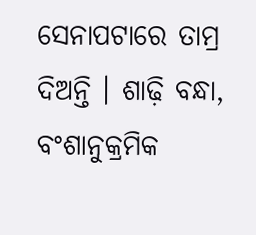ସେନାପଟାରେ ତାମ୍ର ଦିଅନ୍ତି । ଶାଢ଼ି ବନ୍ଧା, ବଂଶାନୁକ୍ରମିକ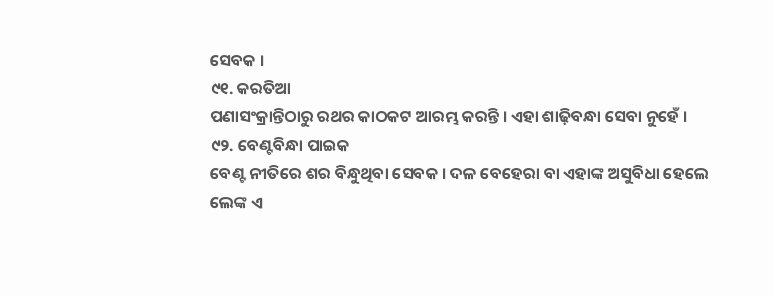ସେବକ ।
୯୧. କରତିଆ
ପଣାସଂକ୍ରାନ୍ତିଠାରୁ ରଥର କାଠକଟ ଆରମ୍ଭ କରନ୍ତି । ଏହା ଶାଢ଼ିବନ୍ଧା ସେବା ନୁହେଁ ।
୯୨. ବେଣ୍ଟବିନ୍ଧା ପାଇକ
ବେଣ୍ଟ ନୀତିରେ ଶର ବିନ୍ଧୁଥିବା ସେବକ । ଦଳ ବେହେରା ବା ଏହାଙ୍କ ଅସୁବିଧା ହେଲେ ଲେଙ୍କ ଏ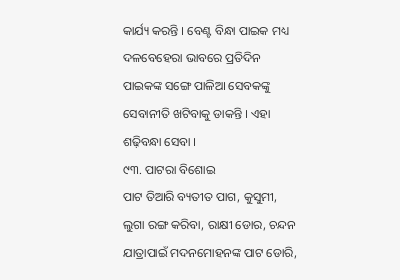କାର୍ଯ୍ୟ କରନ୍ତି । ବେଣ୍ଟ ବିନ୍ଧା ପାଇକ ମଧ୍ୟ ଦଳବେହେରା ଭାବରେ ପ୍ରତିଦିନ ପାଇକଙ୍କ ସଙ୍ଗେ ପାଳିଆ ସେବକଙ୍କୁ ସେବାନୀତି ଖଟିବାକୁ ଡାକନ୍ତି । ଏହା ଶଢ଼ିବନ୍ଧା ସେବା ।
୯୩. ପାଟରା ବିଶୋଇ
ପାଟ ତିଆରି ବ୍ୟତୀତ ପାଗ, କୁସୁମୀ, ଲୁଗା ରଙ୍ଗ କରିବା, ରାକ୍ଷୀ ଡୋର, ଚନ୍ଦନ ଯାତ୍ରାପାଇଁ ମଦନମୋହନଙ୍କ ପାଟ ଡୋରି,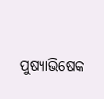ପୁଷ୍ୟାଭିଷେକ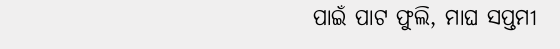ପାଇଁ ପାଟ ଫୁଲି, ମାଘ ସପ୍ତମୀ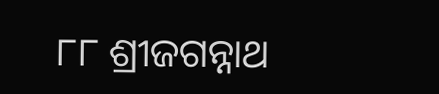୮୮ ଶ୍ରୀଜଗନ୍ନାଥ